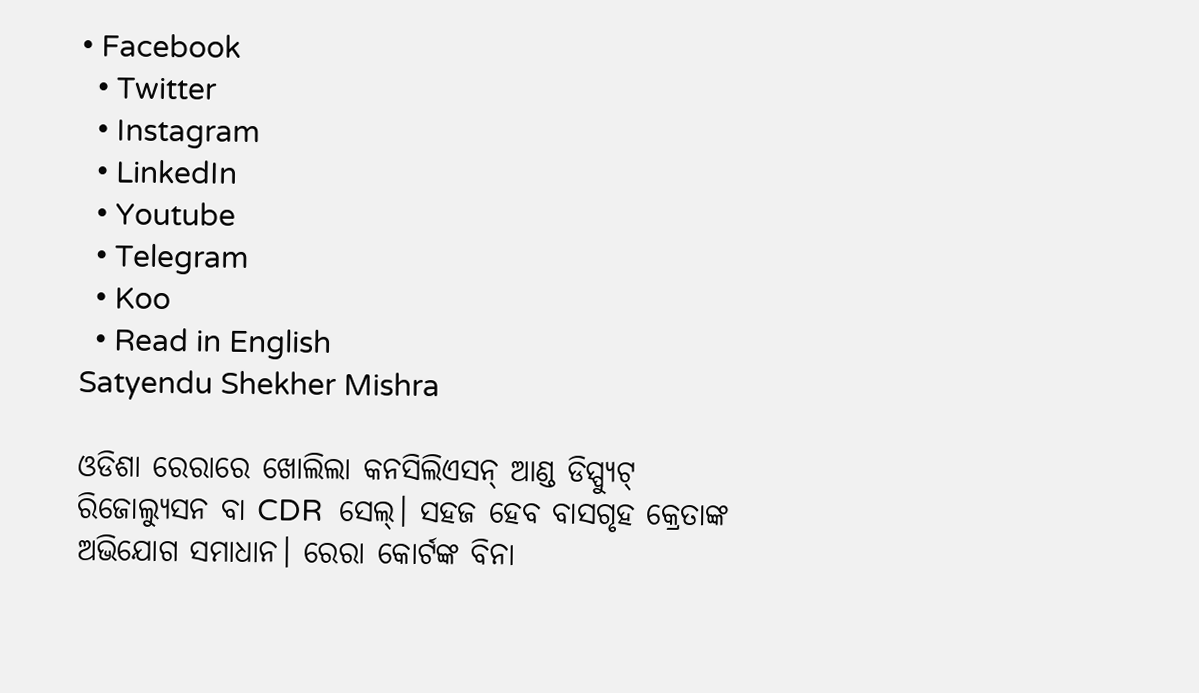• Facebook
  • Twitter
  • Instagram
  • LinkedIn
  • Youtube
  • Telegram
  • Koo
  • Read in English
Satyendu Shekher Mishra

ଓଡିଶା ରେରାରେ ଖୋଲିଲା କନସିଲିଏସନ୍ ଆଣ୍ଡ ଡିସ୍ପ୍ୟୁଟ୍ ରିଜୋଲ୍ୟୁସନ ବା CDR  ସେଲ୍। ସହଜ ହେବ ବାସଗୃହ କ୍ରେତାଙ୍କ ଅଭିଯୋଗ ସମାଧାନ। ରେରା କୋର୍ଟଙ୍କ ବିନା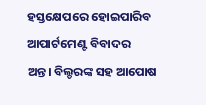ହସ୍ତକ୍ଷେପରେ ହୋଇପାରିବ ଆପାର୍ଟମେଣ୍ଟ ବିବାଦର ଅନ୍ତ। ବିଲ୍ଡରଙ୍କ ସହ ଆପୋଷ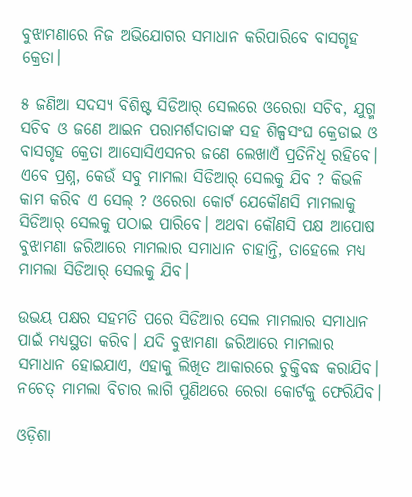ବୁଝାମଣାରେ ନିଜ ଅଭିଯୋଗର ସମାଧାନ କରିପାରିବେ ବାସଗୃହ କ୍ରେତା।

୫ ଜଣିଆ ସଦସ୍ୟ ବିଶିଷ୍ଟ ସିଡିଆର୍ ସେଲରେ ଓରେରା ସଚିବ, ଯୁଗ୍ମ ସଚିବ ଓ ଜଣେ ଆଇନ ପରାମର୍ଶଦାତାଙ୍କ ସହ ଶିଳ୍ପସଂଘ କ୍ରେଡାଇ ଓ ବାସଗୃହ କ୍ରେତା ଆସୋସିଏସନର ଜଣେ ଲେଖାଏଁ ପ୍ରତିନିଧି ରହିବେ। ଏବେ ପ୍ରଶ୍ନ, କେଉଁ ସବୁ ମାମଲା ସିଡିଆର୍ ସେଲକୁ ଯିବ ? କିଭଳି କାମ କରିବ ଏ ସେଲ୍ ? ଓରେରା କୋର୍ଟ ଯେକୌଣସି ମାମଲାକୁ ସିଡିଆର୍ ସେଲକୁ ପଠାଇ ପାରିବେ। ଅଥବା କୌଣସି ପକ୍ଷ ଆପୋଷ ବୁଝାମଣା ଜରିଆରେ ମାମଲାର ସମାଧାନ ଚାହାନ୍ତି, ତାହେଲେ ମଧ୍ୟ ମାମଲା ସିଡିଆର୍ ସେଲକୁ ଯିବ।

ଉଭୟ ପକ୍ଷର ସହମତି ପରେ ସିଡିଆର ସେଲ ମାମଲାର ସମାଧାନ ପାଇଁ ମଧ୍ୟସ୍ଥତା କରିବ। ଯଦି ବୁଝାମଣା ଜରିଆରେ ମାମଲାର ସମାଧାନ ହୋଇଯାଏ, ଏହାକୁ ଲିଖିତ ଆକାରରେ ଚୁକ୍ତିବଦ୍ଧ କରାଯିବ। ନଚେତ୍ ମାମଲା ବିଚାର ଲାଗି ପୁଣିଥରେ ରେରା କୋର୍ଟକୁ ଫେରିଯିବ।

ଓଡ଼ିଶା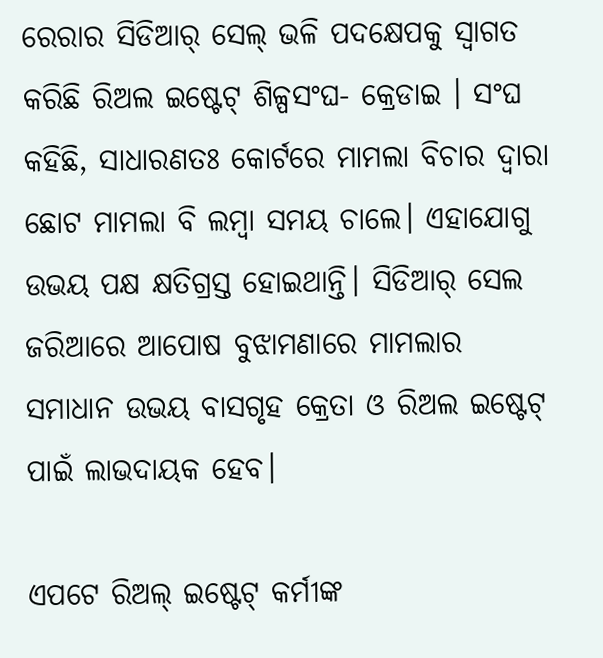ରେରାର ସିଡିଆର୍ ସେଲ୍ ଭଳି ପଦକ୍ଷେପକୁ ସ୍ୱାଗତ କରିଛି ରିଅଲ ଇଷ୍ଟେଟ୍ ଶିଳ୍ପସଂଘ- କ୍ରେଡାଇ । ସଂଘ କହିଛି, ସାଧାରଣତଃ କୋର୍ଟରେ ମାମଲା ବିଚାର ଦ୍ୱାରା ଛୋଟ ମାମଲା ବି ଲମ୍ବା ସମୟ ଚାଲେ। ଏହାଯୋଗୁ ଉଭୟ ପକ୍ଷ କ୍ଷତିଗ୍ରସ୍ତ ହୋଇଥାନ୍ତି। ସିଡିଆର୍ ସେଲ ଜରିଆରେ ଆପୋଷ ବୁଝାମଣାରେ ମାମଲାର ସମାଧାନ ଉଭୟ ବାସଗୃହ କ୍ରେତା ଓ ରିଅଲ ଇଷ୍ଟେଟ୍ ପାଇଁ ଲାଭଦାୟକ ହେବ।

ଏପଟେ ରିଅଲ୍ ଇଷ୍ଟେଟ୍ କର୍ମୀଙ୍କ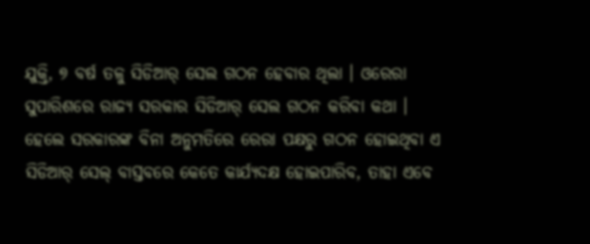ଯୁକ୍ତି, ୭ ବର୍ଷ ତଳୁ ସିଡିଆର୍ ସେଲ ଗଠନ ହେବାର ଥିଲା । ଓରେରା ସୁପାରିଶରେ ରାଜ୍ୟ ସରକାର ସିଡିଆର୍ ସେଲ ଗଠନ କରିବା କଥା । ହେଲେ ସରକାରଙ୍କ ବିନା ଅନୁମତିରେ ରେରା ପକ୍ଷରୁ ଗଠନ ହୋଇଥିବା ଏ ସିଡିଆର୍ ସେଲ୍ ବାସ୍ତବରେ କେତେ କାର୍ଯ୍ୟଦକ୍ଷ ହୋଇପାରିବ, ତାହା ଏବେ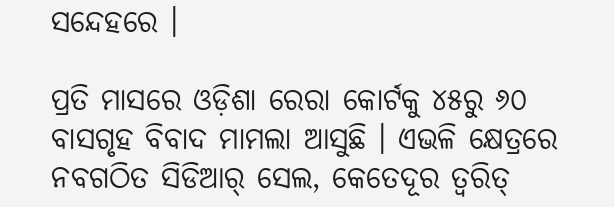ସନ୍ଦେହରେ ।

ପ୍ରତି ମାସରେ ଓଡ଼ିଶା ରେରା କୋର୍ଟକୁ ୪୫ରୁ ୬୦ ବାସଗୃହ ବିବାଦ ମାମଲା ଆସୁଛି । ଏଭଳି କ୍ଷେତ୍ରରେ ନବଗଠିତ ସିଡିଆର୍ ସେଲ, କେତେଦୂର ତ୍ୱରିତ୍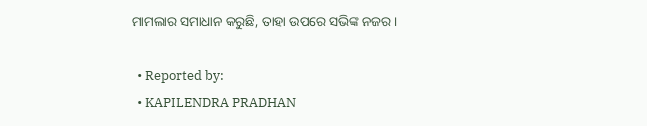ମାମଲାର ସମାଧାନ କରୁଛି, ତାହା ଉପରେ ସଭିଙ୍କ ନଜର।

  • Reported by:
  • KAPILENDRA PRADHAN